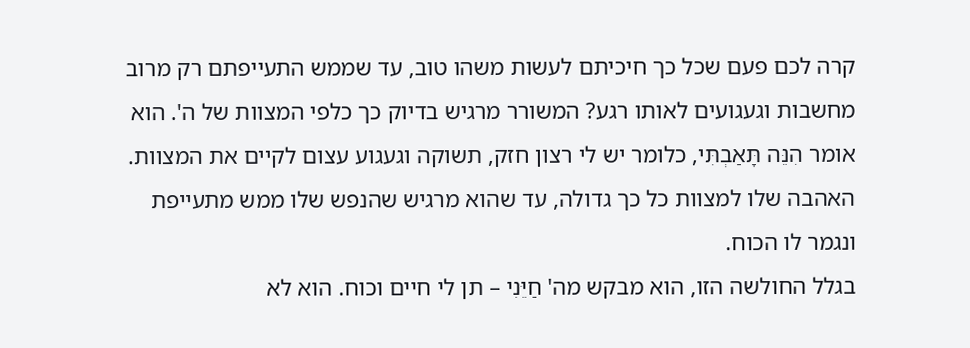קרה לכם פעם שכל כך חיכיתם לעשות משהו טוב, עד שממש התעייפתם רק מרוב מחשבות וגעגועים לאותו רגע? המשורר מרגיש בדיוק כך כלפי המצוות של ה'. הוא אומר הִנֵּה תָּאַבְתִּי, כלומר יש לי רצון חזק, תשוקה וגעגוע עצום לקיים את המצוות. האהבה שלו למצוות כל כך גדולה, עד שהוא מרגיש שהנפש שלו ממש מתעייפת ונגמר לו הכוח.
בגלל החולשה הזו, הוא מבקש מה' חַיֵּנִי – תן לי חיים וכוח. הוא לא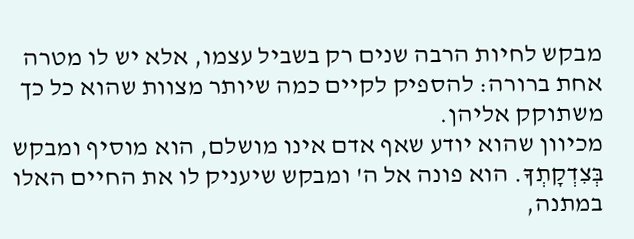מבקש לחיות הרבה שנים רק בשביל עצמו, אלא יש לו מטרה אחת ברורה: להספיק לקיים כמה שיותר מצוות שהוא כל כך משתוקק אליהן.
מכיוון שהוא יודע שאף אדם אינו מושלם, הוא מוסיף ומבקש בְּצִדְקָתְךָ. הוא פונה אל ה' ומבקש שיעניק לו את החיים האלו במתנה,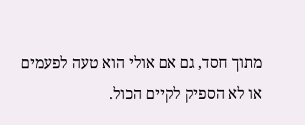מתוך חסד, גם אם אולי הוא טעה לפעמים או לא הספיק לקיים הכול.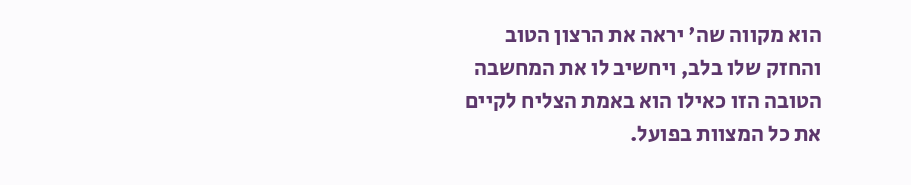הוא מקווה שה' יראה את הרצון הטוב והחזק שלו בלב, ויחשיב לו את המחשבה הטובה הזו כאילו הוא באמת הצליח לקיים את כל המצוות בפועל.